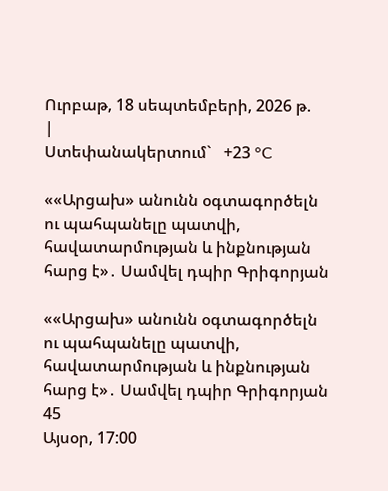Ուրբաթ, 18 սեպտեմբերի, 2026 թ.
|
Ստեփանակերտում`   +23 °C

««Արցախ» անունն օգտագործելն ու պահպանելը պատվի, հավատարմության և ինքնության հարց է»․ Սամվել դպիր Գրիգորյան

««Արցախ» անունն օգտագործելն ու պահպանելը պատվի, հավատարմության և ինքնության հարց է»․ Սամվել դպիր Գրիգորյան
45
Այսօր, 17:00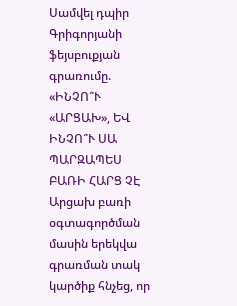Սամվել դպիր Գրիգորյանի ֆեյսբուքյան գրառումը. «ԻՆՉՈ՞Ւ «ԱՐՑԱԽ», ԵՎ ԻՆՉՈ՞Ւ ՍԱ ՊԱՐԶԱՊԵՍ ԲԱՌԻ ՀԱՐՑ ՉԷ
Արցախ բառի օգտագործման մասին երեկվա գրառման տակ կարծիք հնչեց, որ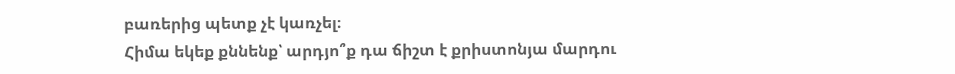բառերից պետք չէ կառչել։
Հիմա եկեք քննենք՝ արդյո՞ք դա ճիշտ է քրիստոնյա մարդու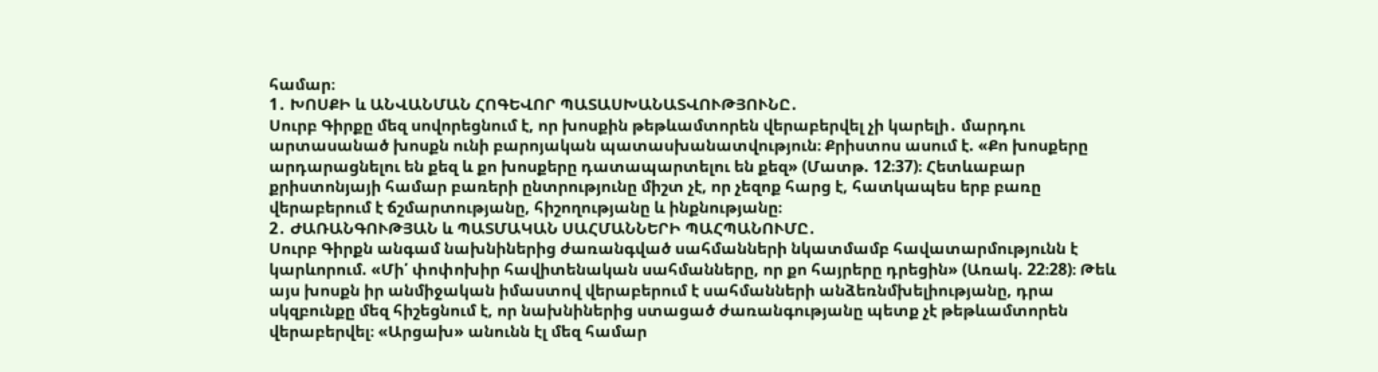համար։
1․ ԽՈՍՔԻ և ԱՆՎԱՆՄԱՆ ՀՈԳԵՎՈՐ ՊԱՏԱՍԽԱՆԱՏՎՈՒԹՅՈՒՆԸ․
Սուրբ Գիրքը մեզ սովորեցնում է, որ խոսքին թեթևամտորեն վերաբերվել չի կարելի․ մարդու արտասանած խոսքն ունի բարոյական պատասխանատվություն։ Քրիստոս ասում է. «Քո խոսքերը արդարացնելու են քեզ և քո խոսքերը դատապարտելու են քեզ» (Մատթ. 12։37)։ Հետևաբար քրիստոնյայի համար բառերի ընտրությունը միշտ չէ, որ չեզոք հարց է, հատկապես երբ բառը վերաբերում է ճշմարտությանը, հիշողությանը և ինքնությանը։
2․ ԺԱՌԱՆԳՈՒԹՅԱՆ և ՊԱՏՄԱԿԱՆ ՍԱՀՄԱՆՆԵՐԻ ՊԱՀՊԱՆՈՒՄԸ․
Սուրբ Գիրքն անգամ նախնիներից ժառանգված սահմանների նկատմամբ հավատարմությունն է կարևորում. «Մի՛ փոփոխիր հավիտենական սահմանները, որ քո հայրերը դրեցին» (Առակ. 22։28)։ Թեև այս խոսքն իր անմիջական իմաստով վերաբերում է սահմանների անձեռնմխելիությանը, դրա սկզբունքը մեզ հիշեցնում է, որ նախնիներից ստացած ժառանգությանը պետք չէ թեթևամտորեն վերաբերվել։ «Արցախ» անունն էլ մեզ համար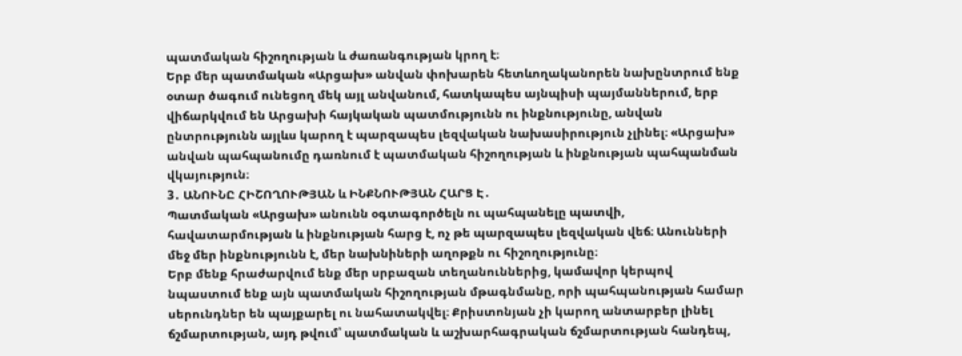պատմական հիշողության և ժառանգության կրող է։
Երբ մեր պատմական «Արցախ» անվան փոխարեն հետևողականորեն նախընտրում ենք օտար ծագում ունեցող մեկ այլ անվանում, հատկապես այնպիսի պայմաններում, երբ վիճարկվում են Արցախի հայկական պատմությունն ու ինքնությունը, անվան ընտրությունն այլևս կարող է պարզապես լեզվական նախասիրություն չլինել։ «Արցախ» անվան պահպանումը դառնում է պատմական հիշողության և ինքնության պահպանման վկայություն։
3․ ԱՆՈՒՆԸ ՀԻՇՈՂՈՒԹՅԱՆ և ԻՆՔՆՈՒԹՅԱՆ ՀԱՐՑ Է․
Պատմական «Արցախ» անունն օգտագործելն ու պահպանելը պատվի, հավատարմության և ինքնության հարց է, ոչ թե պարզապես լեզվական վեճ։ Անունների մեջ մեր ինքնությունն է, մեր նախնիների աղոթքն ու հիշողությունը։
Երբ մենք հրաժարվում ենք մեր սրբազան տեղանուններից, կամավոր կերպով նպաստում ենք այն պատմական հիշողության մթագնմանը, որի պահպանության համար սերունդներ են պայքարել ու նահատակվել։ Քրիստոնյան չի կարող անտարբեր լինել ճշմարտության, այդ թվում՝ պատմական և աշխարհագրական ճշմարտության հանդեպ,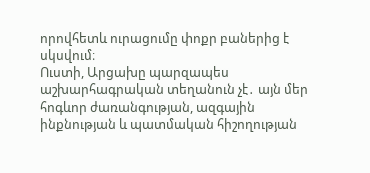որովհետև ուրացումը փոքր բաներից է սկսվում։
Ուստի, Արցախը պարզապես աշխարհագրական տեղանուն չէ․ այն մեր հոգևոր ժառանգության, ազգային ինքնության և պատմական հիշողության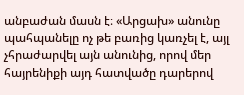անբաժան մասն է։ «Արցախ» անունը պահպանելը ոչ թե բառից կառչել է, այլ չհրաժարվել այն անունից, որով մեր հայրենիքի այդ հատվածը դարերով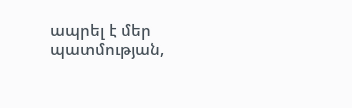ապրել է մեր պատմության,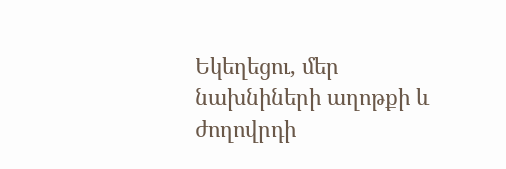Եկեղեցու, մեր նախնիների աղոթքի և ժողովրդի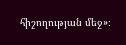հիշողության մեջ»։